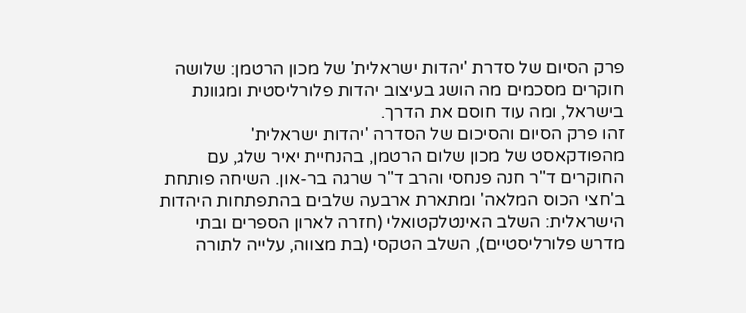פרק הסיום של סדרת 'יהדות ישראלית' של מכון הרטמן: שלושה חוקרים מסכמים מה הושג בעיצוב יהדות פלורליסטית ומגוונת בישראל, ומה עוד חוסם את הדרך.
זהו פרק הסיום והסיכום של הסדרה 'יהדות ישראלית' מהפודקאסט של מכון שלום הרטמן, בהנחיית יאיר שלג, עם החוקרים ד"ר חנה פנחסי והרב ד"ר שרגה בר-און. השיחה פותחת ב'חצי הכוס המלאה' ומתארת ארבעה שלבים בהתפתחות היהדות הישראלית: השלב האינטלקטואלי (חזרה לארון הספרים ובתי מדרש פלורליסטיים), השלב הטקסי (בת מצווה, עלייה לתורה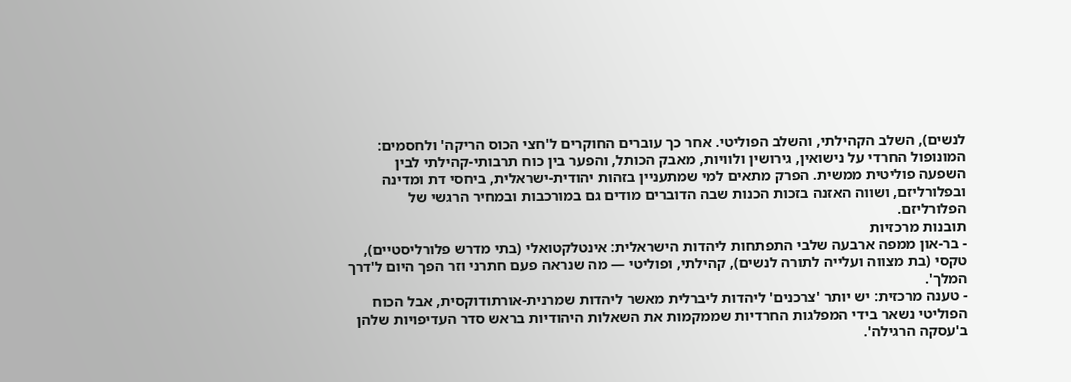לנשים), השלב הקהילתי, והשלב הפוליטי. אחר כך עוברים החוקרים ל'חצי הכוס הריקה' ולחסמים: המונופול החרדי על נישואין, גירושין ולוויות, מאבק הכותל, והפער בין כוח תרבותי-קהילתי לבין השפעה פוליטית ממשית. הפרק מתאים למי שמתעניין בזהות יהודית-ישראלית, ביחסי דת ומדינה ובפלורליזם, ושווה האזנה בזכות הכנות שבה הדוברים מודים גם במורכבות ובמחיר הרגשי של הפלורליזם.
תובנות מרכזיות
- בר-און ממפה ארבעה שלבי התפתחות ליהדות הישראלית: אינטלקטואלי (בתי מדרש פלורליסטיים), טקסי (בת מצווה ועלייה לתורה לנשים), קהילתי, ופוליטי — מה שנראה פעם חתרני וזר הפך היום ל'דרך המלך'.
- טענה מרכזית: יש יותר 'צרכנים' ליהדות ליברלית מאשר ליהדות שמרנית-אורתודוקסית, אבל הכוח הפוליטי נשאר בידי המפלגות החרדיות שממקמות את השאלות היהודיות בראש סדר העדיפויות שלהן ב'עסקה הרגילה'.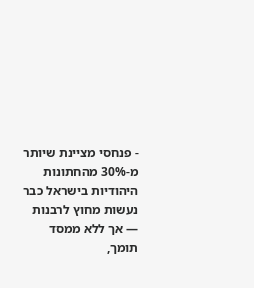- פנחסי מציינת שיותר מ-30% מהחתונות היהודיות בישראל כבר נעשות מחוץ לרבנות — אך ללא ממסד תומך,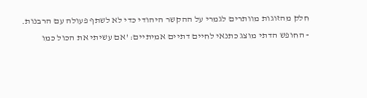חלק מהזוגות מוותרים לגמרי על ההקשר היהודי כדי לא לשתף פעולה עם הרבנות.
- החופש הדתי מוצג כתנאי לחיים דתיים אמיתיים: 'אם עשיתי את הכול כמו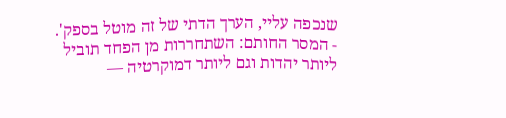שנכפה עליי, הערך הדתי של זה מוטל בספק'.
- המסר החותם: השתחררות מן הפחד תוביל ליותר יהדות וגם ליותר דמוקרטיה —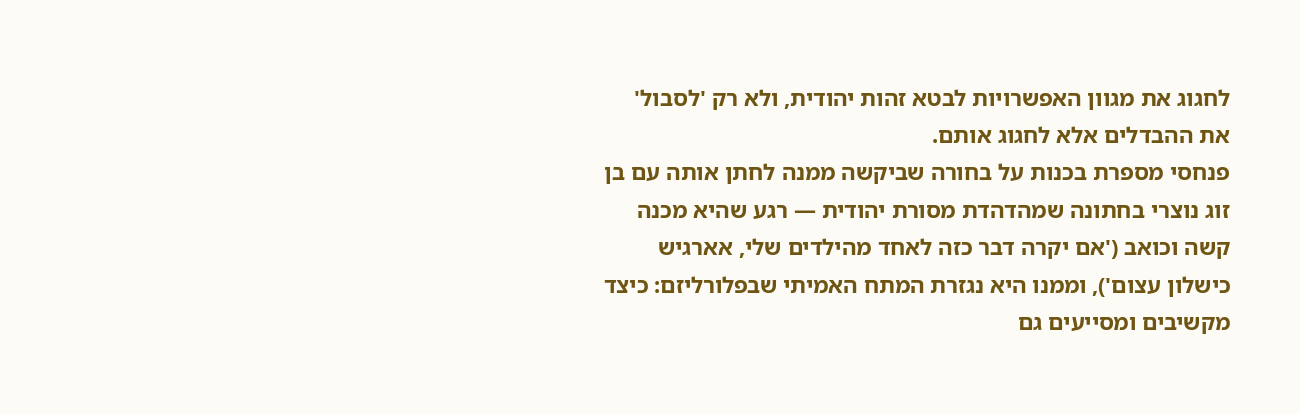לחגוג את מגוון האפשרויות לבטא זהות יהודית, ולא רק 'לסבול' את ההבדלים אלא לחגוג אותם.
פנחסי מספרת בכנות על בחורה שביקשה ממנה לחתן אותה עם בן זוג נוצרי בחתונה שמהדהדת מסורת יהודית — רגע שהיא מכנה קשה וכואב ('אם יקרה דבר כזה לאחד מהילדים שלי, אארגיש כישלון עצום'), וממנו היא נגזרת המתח האמיתי שבפלורליזם: כיצד מקשיבים ומסייעים גם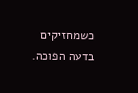כשמחזיקים בדעה הפוכה.